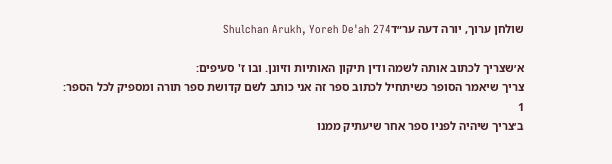שולחן ערוך, יורה דעה ער״דShulchan Arukh, Yoreh De'ah 274

א׳שצריך לכתוב אותה לשמה ודין תיקון האותיות וזיונן. ובו ז' סעיפים:
צריך שיאמר הסופר כשיתחיל לכתוב ספר זה אני כותב לשם קדושת ספר תורה ומספיק לכל הספר:
1
ב׳צריך שיהיה לפניו ספר אחר שיעתיק ממנו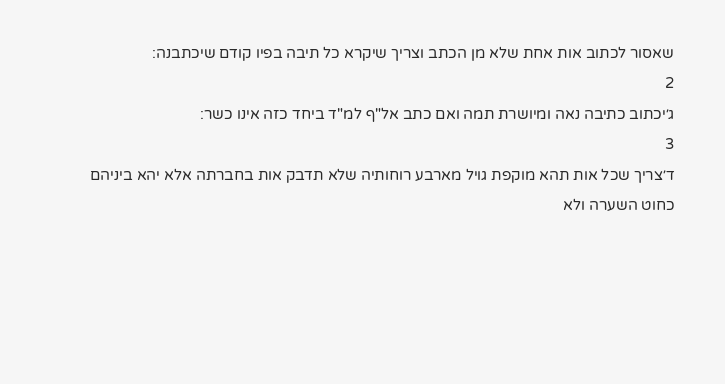שאסור לכתוב אות אחת שלא מן הכתב וצריך שיקרא כל תיבה בפיו קודם שיכתבנה:
2
ג׳יכתוב כתיבה נאה ומיושרת תמה ואם כתב אל"ף למ"ד ביחד כזה אינו כשר:
3
ד׳צריך שכל אות תהא מוקפת גויל מארבע רוחותיה שלא תדבק אות בחברתה אלא יהא ביניהם כחוט השערה ולא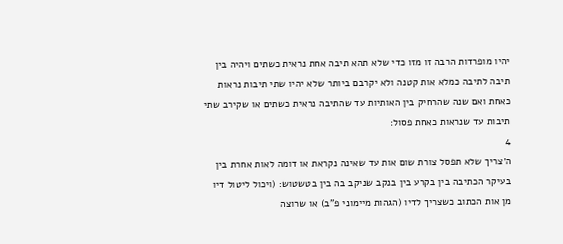יהיו מופרדות הרבה זו מזו כדי שלא תהא תיבה אחת נראית כשתים ויהיה בין תיבה לתיבה כמלא אות קטנה ולא יקרבם ביותר שלא יהיו שתי תיבות נראות כאחת ואם שנה שהרחיק בין האותיות עד שהתיבה נראית כשתים או שקירב שתי תיבות עד שנראות כאחת פסול:
4
ה׳צריך שלא תפסל צורת שום אות עד שאינה נקראת או דומה לאות אחרת בין בעיקר הכתיבה בין בקרע בין בנקב שניקב בה בין בטשטוש: (ויכול ליטול דיו מן אות הכתוב כשצריך לדיו (הגהות מיימוני פ"ב) או שרוצה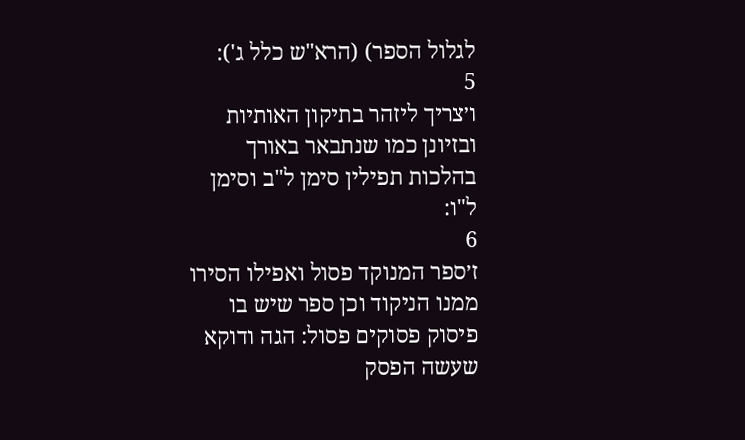לגלול הספר) (הרא"ש כלל ג'):
5
ו׳צריך ליזהר בתיקון האותיות ובזיונן כמו שנתבאר באורך בהלכות תפילין סימן ל"ב וסימן ל"ו:
6
ז׳ספר המנוקד פסול ואפילו הסירו ממנו הניקוד וכן ספר שיש בו פיסוק פסוקים פסול: הגה ודוקא שעשה הפסק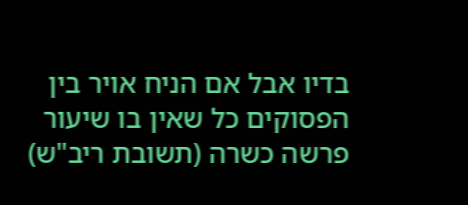בדיו אבל אם הניח אויר בין הפסוקים כל שאין בו שיעור פרשה כשרה (תשובת ריב"ש)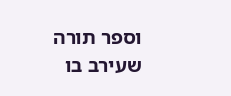וספר תורה שעירב בו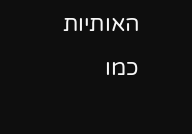האותיות כמו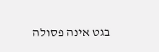בגט אינה פסולה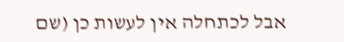אבל לכתחלה אין לעשות כן (שם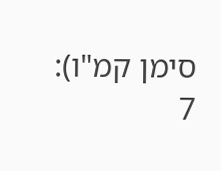סימן קמ"ו):
7